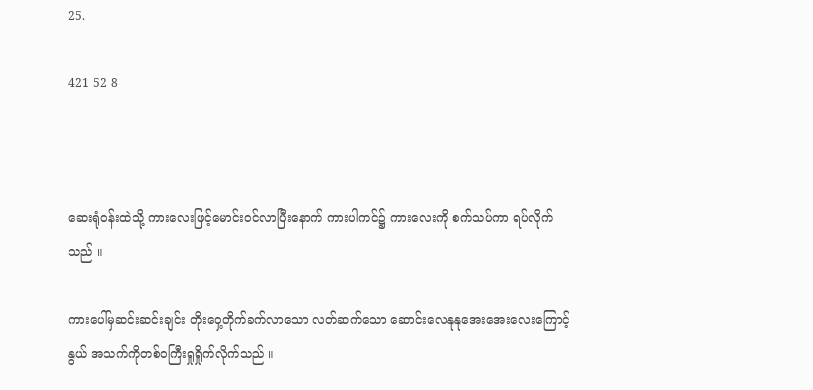25.

421 52 8



ဆေးရုံဝန်းထဲသို့ ကားလေးဖြင့်မောင်းဝင်လာပြီးနောက် ကားပါကင်၌ ကားလေးကို စက်သပ်ကာ ရပ်လိုက်သည် ။

ကားပေါ်မှဆင်းဆင်းချင်း တိုးဝှေ့တိုက်ခက်လာသော လတ်ဆက်သော ဆောင်းလေနုနုအေးအေးလေးကြောင့် နွယ် အသက်ကိုတစ်ဝကြီးရှုရှိုက်လိုက်သည် ။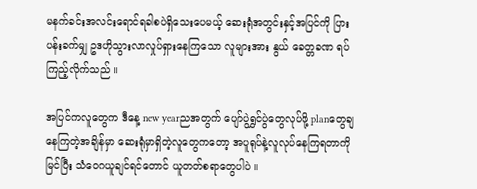မနက်ခင်းအလင်းရောင်ရခါစပဲရှိသေးပေမယ့် ဆေးရုံအတွင်းနှင့်အပြင်ကို ပြားပန်းခက်မျှ ဥဒဟိုသွားလာလှုပ်ရှားနေကြသော လူများအား နွယ် ခေတ္တခဏ ရပ်ကြည့်လိုက်သည် ။

အပြင်ကလူတွေက ဒီနေ့ new yearညအတွက် ပျော်ပွဲရွှင်ပွဲတွေလုပ်ဖို့ planတွေချနေကြတဲ့အချိန်မှာ ဆေးရုံမှာရှိတဲ့လူတွေကတော့ အပူရုပ်နဲ့လူလုပ်နေကြရတာကိုမြင်ပြီး သံဝေဂယူချင်ရင်တောင် ယူတတ်စရာတွေပါပဲ ။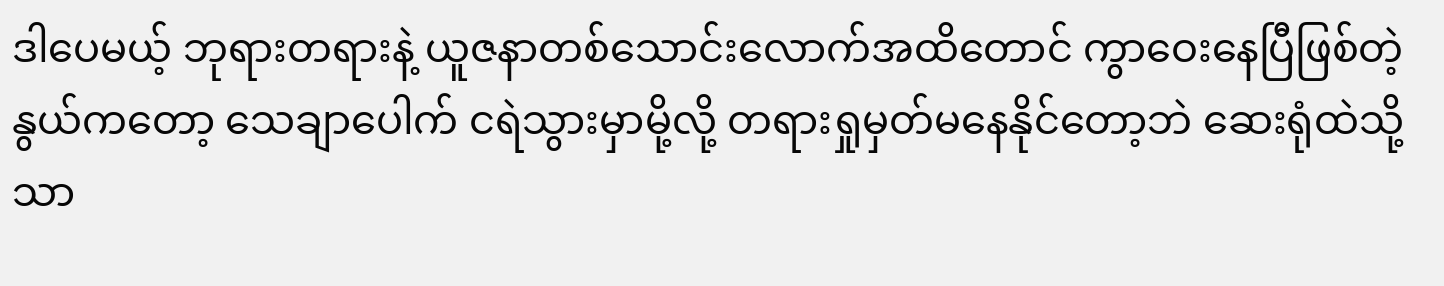ဒါပေမယ့် ဘုရားတရားနဲ့ ယူဇနာတစ်သောင်းလောက်အထိတောင် ကွာဝေးနေပြီဖြစ်တဲ့နွယ်ကတော့ သေချာပေါက် ငရဲသွားမှာမို့လို့ တရားရှုမှတ်မနေနိုင်တော့ဘဲ ဆေးရုံထဲသို့သာ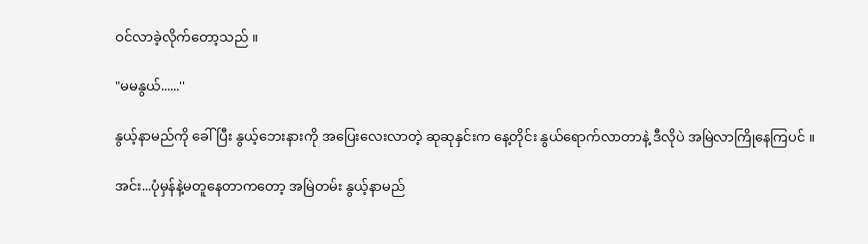ဝင်လာခဲ့လိုက်တော့သည် ။

"မမနွယ်......''

နွယ့်နာမည်ကို ခေါ်ပြီး နွယ့်ဘေးနားကို အပြေးလေးလာတဲ့ ဆုဆုနှင်းက နေ့တိုင်း နွယ်ရောက်လာတာနဲ့ ဒီလိုပဲ အမြဲလာကြိုနေကြပင် ။

အင်း...ပုံမှန်နဲ့မတူနေတာကတော့ အမြဲတမ်း နွယ့်နာမည်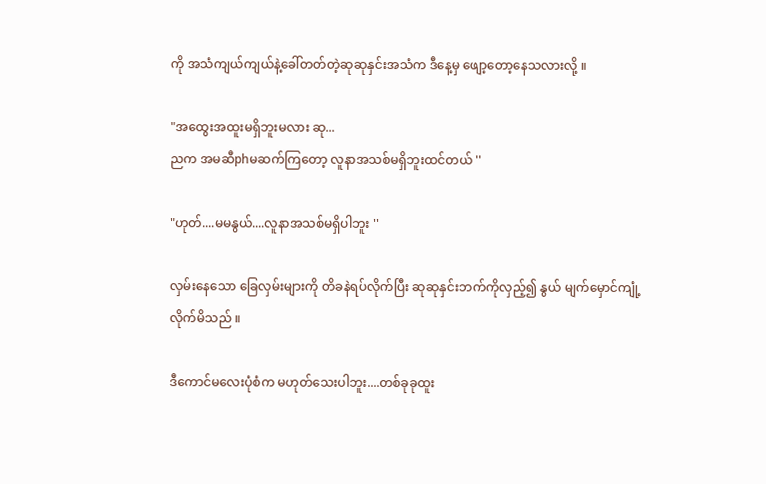ကို အသံကျယ်ကျယ်နဲ့ခေါ်တတ်တဲ့ဆုဆုနှင်းအသံက ဒီနေ့မှ ဖျော့တော့နေသလားလို့ ။

"အထွေးအထူးမရှိဘူးမလား ဆု...
ညက အမဆီphမဆက်ကြတော့ လူနာအသစ်မရှိဘူးထင်တယ် ''

"ဟုတ်....မမနွယ်....လူနာအသစ်မရှိပါဘူး ''

လှမ်းနေသော ခြေလှမ်းများကို တိခနဲရပ်လိုက်ပြီး ဆုဆုနှင်းဘက်ကိုလှည့်၍ နွယ် မျက်မှောင်ကျုံ့လိုက်မိသည် ။

ဒီကောင်မလေးပုံစံက မဟုတ်သေးပါဘူး....တစ်ခုခုထူး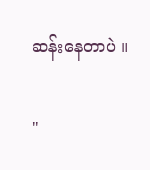ဆန်းနေတာပဲ ။

"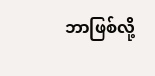ဘာဖြစ်လို့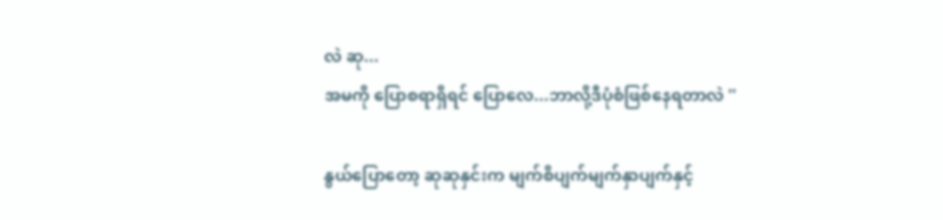လဲ ဆု...
အမကို ပြောစရာရှိရင် ပြောလေ...ဘာလို့ဒီပုံစံဖြစ်နေရတာလဲ ''

နွယ်ပြောတော့ ဆုဆုနှင်းက မျက်စိပျက်မျက်နှာပျက်နှင့်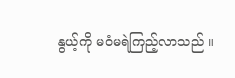နွယ့်ကို မဝံမရဲကြည့်လာသည် ။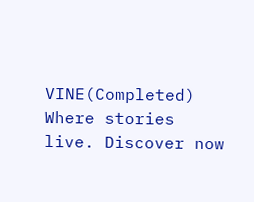VINE(Completed) Where stories live. Discover now